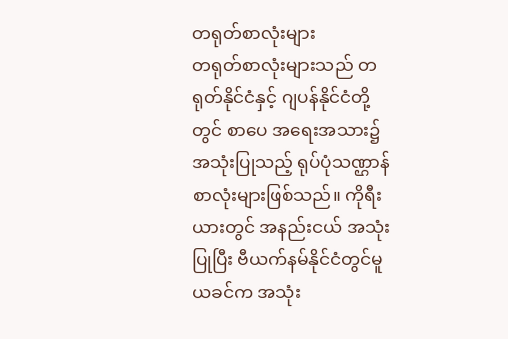တရုတ်စာလုံးများ
တရုတ်စာလုံးများသည် တရုတ်နိုင်ငံနှင့် ဂျပန်နိုင်ငံတို့တွင် စာပေ အရေးအသား၌ အသုံးပြုသည့် ရုပ်ပုံသဏ္ဌာန် စာလုံးများဖြစ်သည်။ ကိုရီးယားတွင် အနည်းငယ် အသုံးပြုပြီး ဗီယက်နမ်နိုင်ငံတွင်မူ ယခင်က အသုံး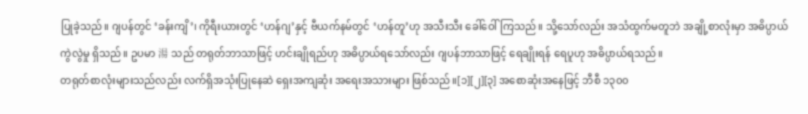ပြုခဲ့သည်။ ဂျပန်တွင် ‘ခန်းကျိ’၊ ကိုရီးယားတွင် ‘ဟန်ဂျ’နှင့် ဗီယက်နမ်တွင် ‘ဟန်တူ’ဟု အသီးသီး ခေါ်ဝေါ်ကြသည်။ သို့သော်လည်း အသံထွက်မတူဘဲ အချို့စာလုံးမှာ အဓိပ္ပာယ် ကွဲလွဲမှု ရှိသည်။ ဥပမာ 湯 သည် တရုတ်ဘာသာဖြင့် ဟင်းချိုရည်ဟု အဓိပ္ပာယ်ရသော်လည်း ဂျပန်ဘာသာဖြင့် ရေချိုးရန် ရေပူဟု အဓိပ္ပာယ်ရသည်။
တရုတ်စာလုံးများသည်လည်း လက်ရှိအသုံးပြုနေဆဲ ရှေးအကျဆုံး အရေးအသားများ ဖြစ်သည်။[၁][၂][၃] အစောဆုံးအနေဖြင့် ဘီစီ ၁၃၀၀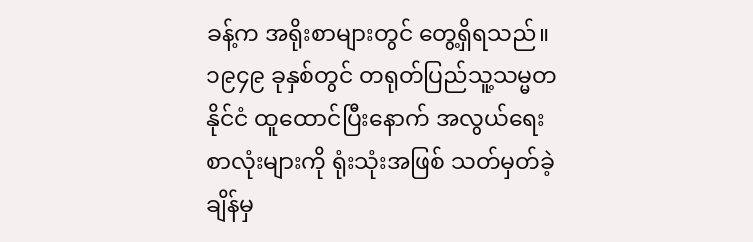ခန့်က အရိုးစာများတွင် တွေ့ရှိရသည်။ ၁၉၄၉ ခုနှစ်တွင် တရုတ်ပြည်သူ့သမ္မတနိုင်ငံ ထူထောင်ပြီးနောက် အလွယ်ရေး စာလုံးများကို ရုံးသုံးအဖြစ် သတ်မှတ်ခဲ့ချိန်မှ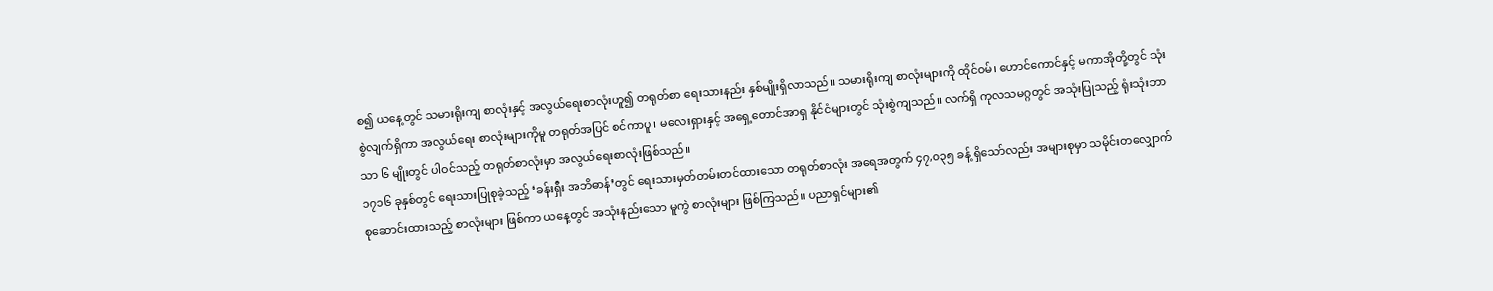စ၍ ယနေ့တွင် သမားရိုးကျ စာလုံးနှင့် အလွယ်ရေးစာလုံးဟူ၍ တရုတ်စာ ရေးသားနည်း နှစ်မျိုးရှိလာသည်။ သမားရိုးကျ စာလုံးများကို ထိုင်ဝမ်၊ ဟောင်ကောင်နှင့် မကာအိုတို့တွင် သုံးစွဲလျက်ရှိကာ အလွယ်ရေး စာလုံးများကိုမူ တရုတ်အပြင် စင်ကာပူ၊ မလေးရှားနှင့် အရှေ့တောင်အာရှ နိုင်ငံများတွင် သုံးစွဲကျသည်။ လက်ရှိ ကုလသမဂ္ဂတွင် အသုံးပြုသည့် ရုံးသုံးဘာသာ ၆ မျိုးတွင် ပါဝင်သည့် တရုတ်စာလုံးမှာ အလွယ်ရေးစာလုံးဖြစ်သည်။
၁၇၁၆ ခုနှစ်တွင် ရေးသားပြုစုခဲ့သည့် ‘ခန်းရှီး အဘိဓာန်’တွင် ရေးသားမှတ်တမ်းတင်ထားသော တရုတ်စာလုံး အရေအတွက် ၄၇,၀၃၅ ခန့် ရှိသော်လည်း အများစုမှာ သမိုင်းတလျှောက် စုဆောင်းထားသည့် စာလုံးများ ဖြစ်ကာ ယနေ့တွင် အသုံးနည်းသော မူကွဲ စာလုံးများ ဖြစ်ကြသည်။ ပညာရှင်များ၏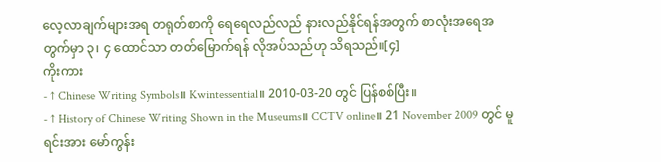လေ့လာချက်များအရ တရုတ်စာကို ရေရေလည်လည် နားလည်နိုင်ရန်အတွက် စာလုံးအရေအတွက်မှာ ၃၊ ၄ ထောင်သာ တတ်မြောက်ရန် လိုအပ်သည်ဟု သိရသည်။[၄]
ကိုးကား
- ↑ Chinese Writing Symbols။ Kwintessential။ 2010-03-20 တွင် ပြန်စစ်ပြီး။
- ↑ History of Chinese Writing Shown in the Museums။ CCTV online။ 21 November 2009 တွင် မူရင်းအား မော်ကွန်း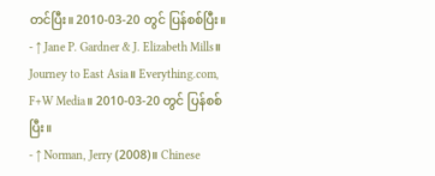တင်ပြီး။ 2010-03-20 တွင် ပြန်စစ်ပြီး။
- ↑ Jane P. Gardner & J. Elizabeth Mills။ Journey to East Asia။ Everything.com, F+W Media။ 2010-03-20 တွင် ပြန်စစ်ပြီး။
- ↑ Norman, Jerry (2008)။ Chinese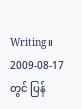Writing။ 2009-08-17 တွင် ပြန်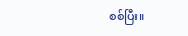စစ်ပြီး။